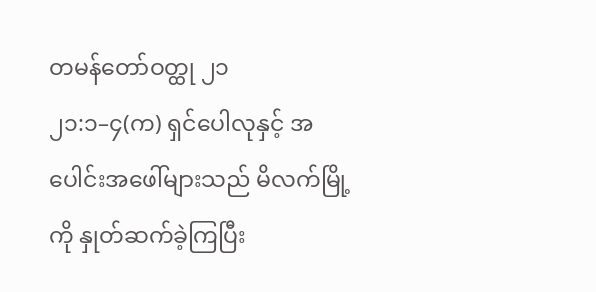တမန်တော်ဝတ္ထု ၂၁
၂၁:၁–၄(က) ရှင်ပေါလုနှင့် အပေါင်းအဖေါ်များသည် မိလက်မြို့ကို နှုတ်ဆက်ခဲ့ကြပြီး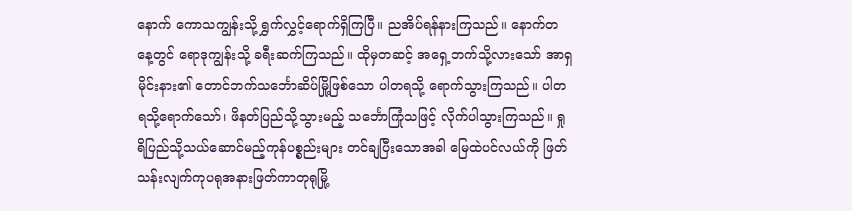နောက် ကောသကျွန်းသို့ ရွှက်လွှင့်ရောက်ရှိကြပြီ။ ညအိပ်ရန်နားကြသည်။ နောက်တနေ့တွင် ရောဒုကျွန်းသို့ ခရီးဆက်ကြသည်။ ထိုမှတဆင့် အရှေ့ဘက်သို့လားသော် အာရှမိုင်းနား၏ တောင်ဘက်သင်္ဘောဆိပ်မြို့ဖြစ်သော ပါတရသို့ ရောက်သွားကြသည်။ ပါတရသို့ရောက်သော်၊ ဖိနတ်ပြည်သို့သွားမည့် သင်္ဘောကြုံသဖြင့် လိုက်ပါသွားကြသည်။ ရှုရိပြည်သို့သယ်ဆောင်မည့်ကုန်ပစ္စည်းများ တင်ချပြီးသောအခါ မြေထဲပင်လယ်ကို ဖြတ်သန်းလျက်ကုပရုအနားဖြတ်ကာတုရုမြို့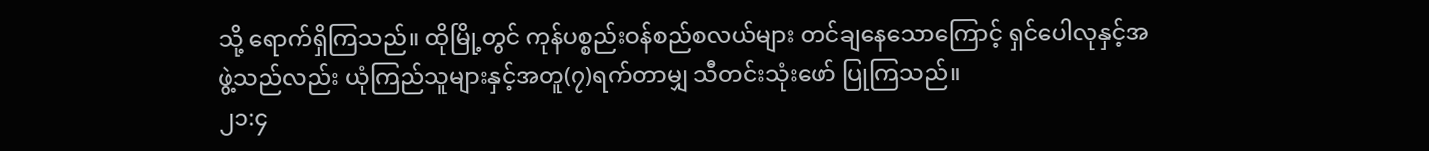သို့ ရောက်ရှိကြသည်။ ထိုမြို့တွင် ကုန်ပစ္စည်းဝန်စည်စလယ်များ တင်ချနေသောကြောင့် ရှင်ပေါလုနှင့်အဖွဲ့သည်လည်း ယုံကြည်သူများနှင့်အတူ(၇)ရက်တာမျှ သီတင်းသုံးဖော် ပြုကြသည်။
၂၁:၄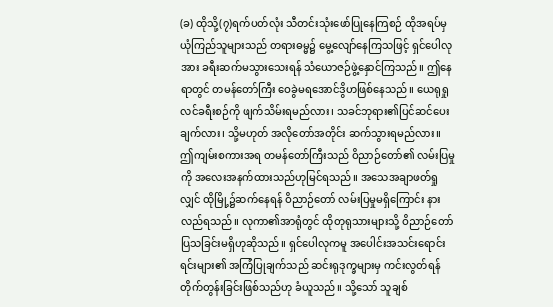(ခ) ထိုသို့(၇)ရက်ပတ်လုံး သီတင်းသုံးဖော်ပြုနေကြစဉ် ထိုအရပ်မှ ယုံကြည်သူများသည် တရားဓမ္မ၌ မွေ့လျော်နေကြသဖြင့် ရှင်ပေါလုအား ခရီးဆက်မသွားသေးရန် သံယောဇဉ်ဖွဲ့နှောင်ကြသည်။ ဤနေရာတွင် တမန်တော်ကြီး ဝေခွဲမရအောင်ဒွိဟဖြစ်နေသည်။ ယေရုရှုလင်ခရီးစဉ်ကို ဖျက်သိမ်းရမည်လား၊ သခင်ဘုရား၏ပြင်ဆင်ပေးချက်လား၊ သို့မဟုတ် အလိုတော်အတိုင်း ဆက်သွားရမည်လား။ ဤကျမ်းစကားအရ တမန်တော်ကြီးသည် ဝိညာဉ်တော်၏ လမ်းပြမှုကို အလေးအနက်ထားသည်ဟုမြင်ရသည်။ အသေအချာဖတ်ရှုလျှင် ထိုမြို့၌ဆက်နေရန် ဝိညာဉ်တော် လမ်းပြမှုမရှိကြောင်း နားလည်ရသည်။ လုကာ၏အာရုံတွင် ထိုတုရုသားများသို့ ဝိညာဉ်တော်ပြသခြင်းမရှိဟုဆိုသည်။ ရှင်ပေါလုကမူ အပေါင်းအသင်းရောင်းရင်းများ၏ အကြံပြုချက်သည် ဆင်းရုဒုက္ခများမှ ကင်းလွတ်ရန် တိုက်တွန်းခြင်းဖြစ်သည်ဟု ခံယူသည်။ သို့သော် သူချစ်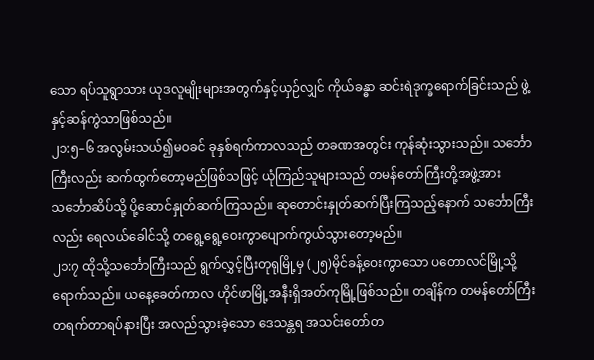သော ရပ်သူရွာသား ယုဒလူမျိုးများအတွက်နှင့်ယှဉ်လျှင် ကိုယ်ခန္ဓာ ဆင်းရဲဒုက္ခရောက်ခြင်းသည် ဖွဲ့နှင့်ဆန်ကွဲသာဖြစ်သည်။
၂၁:၅–၆ အလွမ်းသယ်၍မဝခင် ခုနှစ်ရက်ကာလသည် တခဏအတွင်း ကုန်ဆုံးသွားသည်။ သင်္ဘောကြီးလည်း ဆက်ထွက်တော့မည်ဖြစ်သဖြင့် ယုံကြည်သူများသည် တမန်တော်ကြီးတို့အဖွဲ့အားသင်္ဘောဆိပ်သို့ ပို့ဆောင်နှုတ်ဆက်ကြသည်။ ဆုတောင်းနှုတ်ဆက်ပြီးကြသည့်နောက် သင်္ဘောကြီးလည်း ရေလယ်ခေါင်သို့ တရွေ့ရွေ့ဝေးကွာပျောက်ကွယ်သွားတော့မည်။
၂၁:၇ ထိုသို့သင်္ဘောကြီးသည် ရွက်လွှင့်ပြီးတုရုမြို့မှ (၂၅)မိုင်ခန့်ဝေးကွာသော ပတောလင်မြို့သို့ရောက်သည်။ ယနေ့ခေတ်ကာလ ဟိုင်ဖာမြို့အနီးရှိအတ်ကုမြို့ဖြစ်သည်။ တချိန်က တမန်တော်ကြီးတရက်တာရပ်နားပြီး အလည်သွားခဲ့သော ဒေသန္တရ အသင်းတော်တ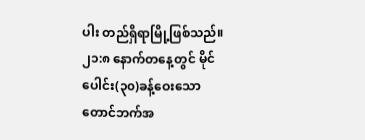ပါး တည်ရှိရာမြို့ဖြစ်သည်။
၂၁:၈ နောက်တနေ့တွင် မိုင်ပေါင်း(၃၀)ခန့်ဝေးသော တောင်ဘက်အ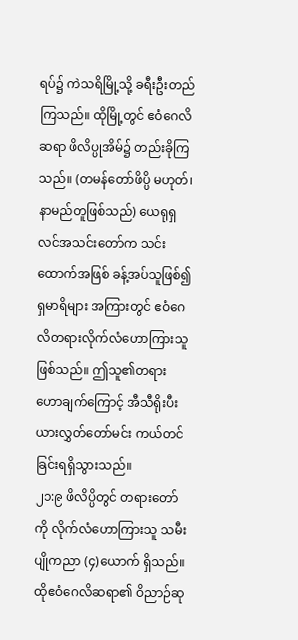ရပ်၌ ကဲသရိမြို့သို့ ခရီးဦးတည်ကြသည်။ ထိုမြို့တွင် ဧဝံဂေလိဆရာ ဖိလိပ္ပုအိမ်၌ တည်းခိုကြသည်။ (တမန်တော်ဖိပ္ပိ မဟုတ်၊ နာမည်တူဖြစ်သည်) ယေရုရှလင်အသင်းတော်က သင်းထောက်အဖြစ် ခန့်အပ်သူဖြစ်၍ ရှမာရိများ အကြားတွင် ဧဝံဂေလိတရားလိုက်လံဟောကြားသူဖြစ်သည်။ ဤသူ၏တရားဟောချက်ကြောင့် အီသီရိုးပီးယားလွှတ်တော်မင်း ကယ်တင်ခြင်းရရှိသွားသည်။
၂၁:၉ ဖိလိပ္ပိတွင် တရားတော်ကို လိုက်လံဟောကြားသူ သမီးပျိုကညာ (၄)ယောက် ရှိသည်။ ထိုဧဝံဂေလိဆရာ၏ ဝိညာဉ်ဆု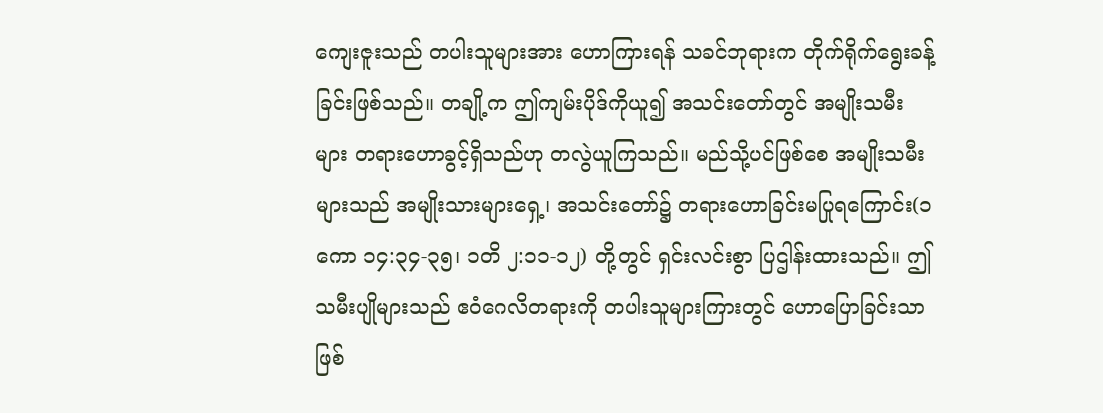ကျေးဇူးသည် တပါးသူများအား ဟောကြားရန် သခင်ဘုရားက တိုက်ရိုက်ရွေးခန့်ခြင်းဖြစ်သည်။ တချို့က ဤကျမ်းပိုဒ်ကိုယူ၍ အသင်းတော်တွင် အမျိုးသမီးများ တရားဟောခွင့်ရှိသည်ဟု တလွဲယူကြသည်။ မည်သို့ပင်ဖြစ်စေ အမျိုးသမီးများသည် အမျိုးသားများရှေ့၊ အသင်းတော်၌ တရားဟောခြင်းမပြုရကြောင်း(၁ကော ၁၄:၃၄-၃၅၊ ၁တိ ၂:၁၁-၁၂) တို့တွင် ရှင်းလင်းစွာ ပြဌါန်းထားသည်။ ဤသမီးပျိုများသည် ဧဝံဂေလိတရားကို တပါးသူများကြားတွင် ဟောပြောခြင်းသာဖြစ်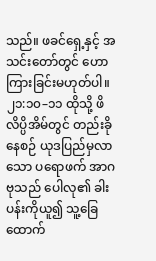သည်။ ဖခင်ရှေ့နှင့် အသင်းတော်တွင် ဟောကြားခြင်းမဟုတ်ပါ။
၂၁:၁၀–၁၁ ထိုသို့ ဖိလိပ္ပိအိမ်တွင် တည်းခိုနေစဉ် ယုဒပြည်မှလာသော ပရောဖက် အာဂဗုသည် ပေါလု၏ ခါးပန်းကိုယူ၍ သူ့ခြေထောက်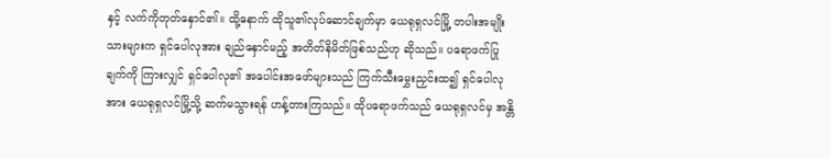နှင့် လက်ကိုတုတ်နှောင်၏။ ထို့နောက် ထိုသူ၏လုပ်ဆောင်ချက်မှာ ယေရုရှလင်မြို့ တပါးအမျိုးသားများက ရှင်ပေါလုအား ချည်နှောင်မည့် အတိတ်နိမိတ်ဖြစ်သည်ဟု ဆိုသည်။ ပရောဖက်ပြုချက်ကို ကြားလျှင် ရှင်ပေါလု၏ အပေါင်းအဖော်များသည် ကြက်သီးမွှေးညှင်းထ၍ ရှင်ပေါလုအား ယေရုရှလင်မြို့သို့ ဆက်မသွားရန် ဟန့်တားကြသည်။ ထိုပရောဖက်သည် ယေရုရှလင်မှ အန္တိ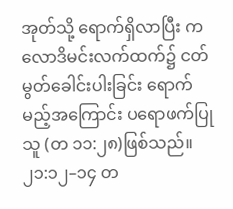အုတ်သို့ ရောက်ရှိလာပြီး ကလောဒိမင်းလက်ထက်၌ ငတ်မွတ်ခေါင်းပါးခြင်း ရောက်မည့်အကြောင်း ပရောဖက်ပြုသူ (တ ၁၁:၂၈)ဖြစ်သည်။
၂၁:၁၂–၁၄ တ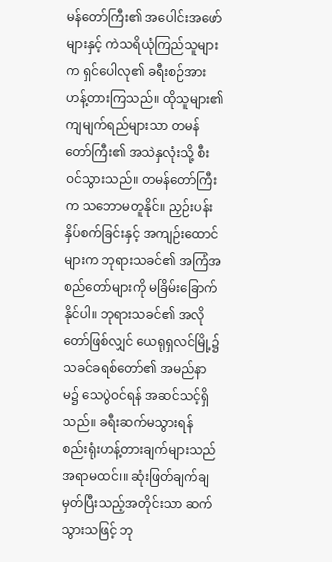မန်တော်ကြီး၏ အပေါင်းအဖော်များနှင့် ကဲသရိယုံကြည်သူများက ရှင်ပေါလု၏ ခရီးစဉ်အား ဟန့်တားကြသည်။ ထိုသူများ၏ ကျမျက်ရည်များသာ တမန်တော်ကြီး၏ အသဲနှလုံးသို့ စီးဝင်သွားသည်။ တမန်တော်ကြီးက သဘောမတူနိုင်။ ညှဉ်းပန်းနှိပ်စက်ခြင်းနှင့် အကျဉ်းထောင်များက ဘုရားသခင်၏ အကြံအစည်တော်များကို မခြိမ်းခြောက်နိုင်ပါ။ ဘုရားသခင်၏ အလိုတော်ဖြစ်လျှင် ယေရုရှလင်မြို့၌ သခင်ခရစ်တော်၏ အမည်နာမ၌ သေပွဲဝင်ရန် အဆင်သင့်ရှိသည်။ ခရီးဆက်မသွားရန် စည်းရုံးဟန့်တားချက်များသည်အရာမထင်၊။ ဆုံးဖြတ်ချက်ချမှတ်ပြီးသည့်အတိုင်းသာ ဆက်သွားသဖြင့် ဘု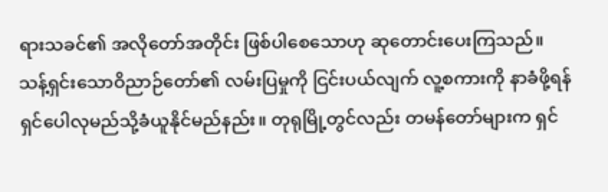ရားသခင်၏ အလိုတော်အတိုင်း ဖြစ်ပါစေသောဟု ဆုတောင်းပေးကြသည်။
သန့်ရှင်းသောဝိညာဉ်တော်၏ လမ်းပြမှုကို ငြင်းပယ်လျက် လူ့စကားကို နာခံဖို့ရန် ရှင်ပေါလုမည်သို့ခံယူနိုင်မည်နည်း။ တုရုမြို့တွင်လည်း တမန်တော်များက ရှင်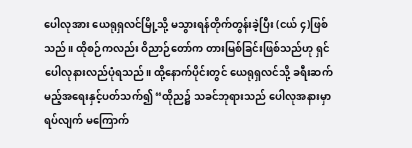ပေါလုအား ယေရုရှလင်မြို့သို့ မသွားရန်တိုက်တွန်းခဲ့ပြီး (ငယ် ၄)ဖြစ်သည်။ ထိုစဉ်ကလည်း ဝိညာဉ်တော်က တားမြစ်ခြင်းဖြစ်သည်ဟု ရှင်ပေါလုနားလည်ပုံရသည်။ ထို့နောက်ပိုင်းတွင် ယေရုရှလင်သို့ ခရီးဆက်မည့်အရေးနှင့်ပတ်သက်၍ “ထိုည၌ သခင်ဘုရားသည် ပေါလုအနားမှာ ရပ်လျက် မကြောက်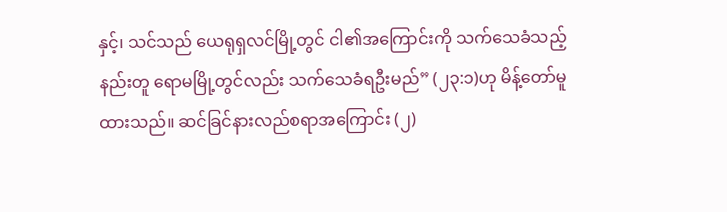နှင့်၊ သင်သည် ယေရုရှလင်မြို့တွင် ငါ၏အကြောင်းကို သက်သေခံသည့်နည်းတူ ရောမမြို့တွင်လည်း သက်သေခံရဦးမည်” (၂၃:၁)ဟု မိန့်တော်မူထားသည်။ ဆင်ခြင်နားလည်စရာအကြောင်း (၂)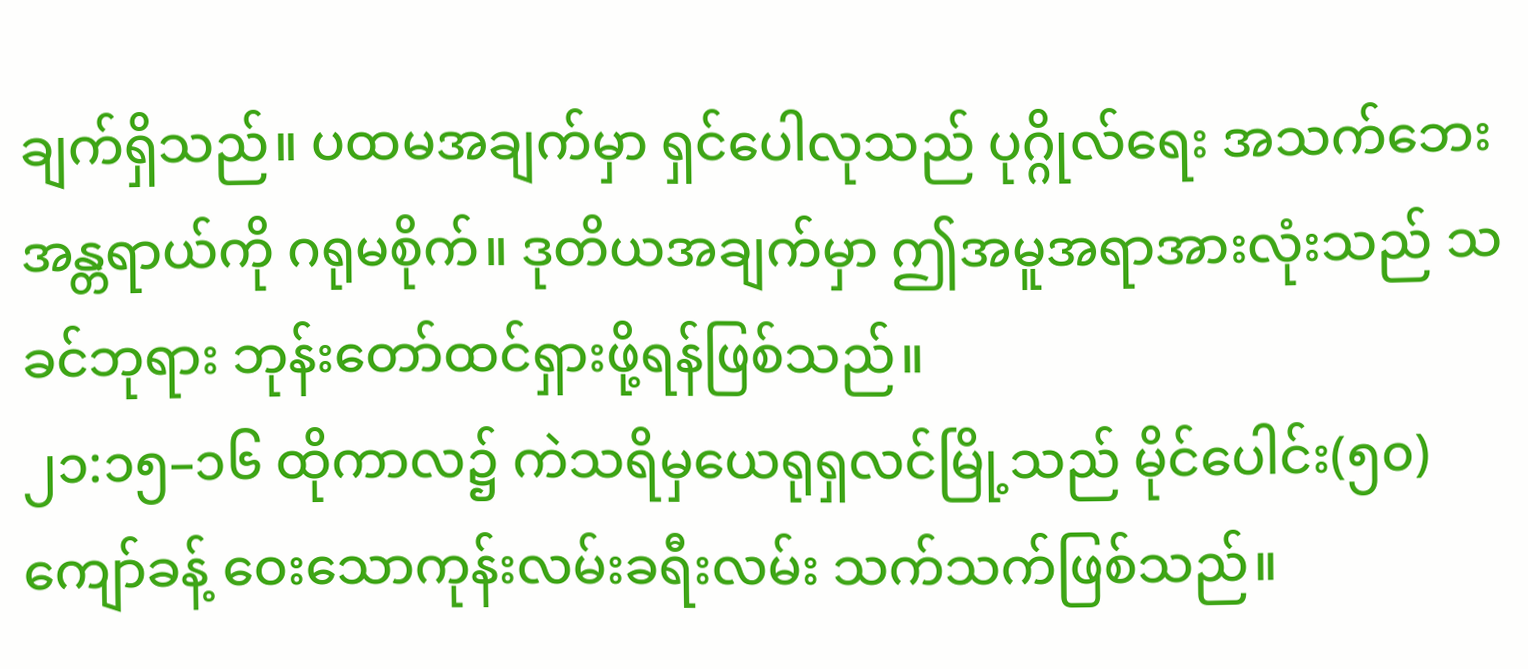ချက်ရှိသည်။ ပထမအချက်မှာ ရှင်ပေါလုသည် ပုဂ္ဂိုလ်ရေး အသက်ဘေးအန္တရာယ်ကို ဂရုမစိုက်။ ဒုတိယအချက်မှာ ဤအမူအရာအားလုံးသည် သခင်ဘုရား ဘုန်းတော်ထင်ရှားဖို့ရန်ဖြစ်သည်။
၂၁:၁၅–၁၆ ထိုကာလ၌ ကဲသရိမှယေရုရှလင်မြို့သည် မိုင်ပေါင်း(၅၀)ကျော်ခန့် ဝေးသောကုန်းလမ်းခရီးလမ်း သက်သက်ဖြစ်သည်။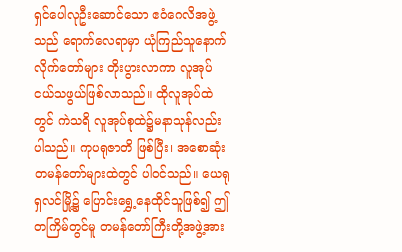ရှင်ပေါလုဦးဆောင်သော ဧဝံဂေလိအဖွဲ့သည် ရောက်လေရာမှာ ယုံကြည်သူနောက်လိုက်တော်များ တိုးပွားလာကာ လူအုပ်ငယ်သဖွယ်ဖြစ်လာသည်။ ထိုလူအုပ်ထဲတွင် ကဲသရိ လူအုပ်စုထဲ၌မနာသုန်လည်း ပါသည်။ ကုပရုဇာတိ ဖြစ်ပြီး၊ အစောဆုံး တမန်တော်များထဲတွင် ပါဝင်သည်။ ယေရုရှလင်မြို့၌ ပြောင်းရွှေ့နေထိုင်သူဖြစ်၍ ဤတကြိမ်တွင်မူ တမန်တော်ကြီးတို့အဖွဲ့အား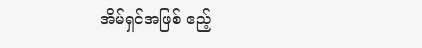အိမ်ရှင်အဖြစ် ဧည့်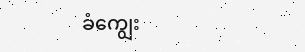ခံကျွေး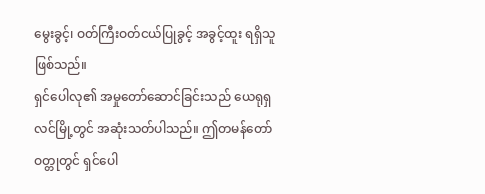မွေးခွင့်၊ ဝတ်ကြီးဝတ်ငယ်ပြုခွင့် အခွင့်ထူး ရရှိသူဖြစ်သည်။
ရှင်ပေါလု၏ အမှုတော်ဆောင်ခြင်းသည် ယေရုရှလင်မြို့တွင် အဆုံးသတ်ပါသည်။ ဤတမန်တော်ဝတ္တုတွင် ရှင်ပေါ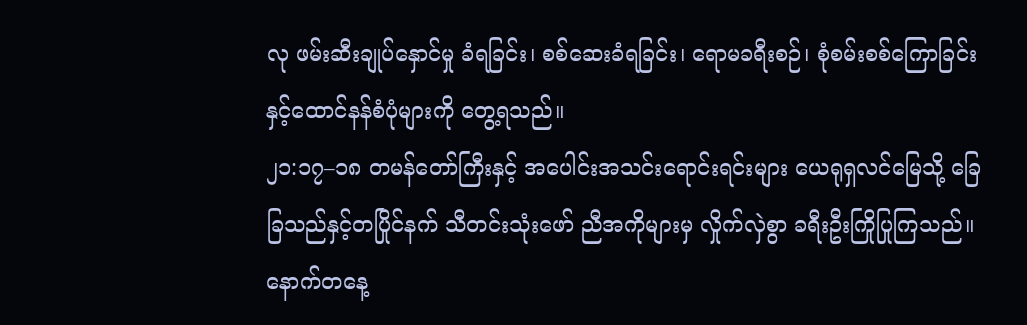လု ဖမ်းဆီးချုပ်နှောင်မှု ခံရခြင်း၊ စစ်ဆေးခံရခြင်း၊ ရောမခရီးစဉ်၊ စုံစမ်းစစ်ကြောခြင်းနှင့်ထောင်နန်စံပုံများကို တွေ့ရသည်။
၂၁:၁၇–၁၈ တမန်တော်ကြီးနှင့် အပေါင်းအသင်းရောင်းရင်းများ ယေရုရှလင်မြေသို့ ခြေခြသည်နှင့်တပြိုင်နက် သီတင်းသုံးဖော် ညီအကိုများမှ လှိုက်လှဲစွာ ခရီးဦးကြိုပြုကြသည်။ နောက်တနေ့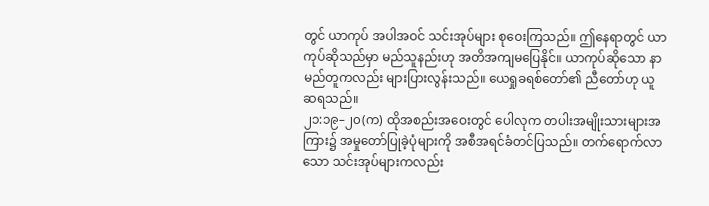တွင် ယာကုပ် အပါအဝင် သင်းအုပ်များ စုဝေးကြသည်။ ဤနေရာတွင် ယာကုပ်ဆိုသည်မှာ မည်သူနည်းဟု အတိအကျမပြေနိုင်။ ယာကုပ်ဆိုသော နာမည်တူကလည်း များပြားလွန်းသည်။ ယေရှုခရစ်တော်၏ ညီတော်ဟု ယူဆရသည်။
၂၁:၁၉–၂၀(က) ထိုအစည်းအဝေးတွင် ပေါလုက တပါးအမျိုးသားများအကြား၌ အမှုတော်ပြုခဲ့ပုံများကို အစီအရင်ခံတင်ပြသည်။ တက်ရောက်လာသော သင်းအုပ်များကလည်း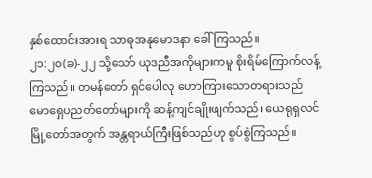နှစ်ထောင်းအားရ သာဓုအနုမောဒနာ ခေါ်ကြသည်။
၂၁:၂၀(ခ)-၂၂ သို့သော် ယုဒညီအကိုများကမူ စိုးရိမ်ကြောက်လန့်ကြသည်။ တမန်တော် ရှင်ပေါလု ဟောကြားသောတရားသည် မောရှေပညတ်တော်များကို ဆန့်ကျင်ချိုးဖျက်သည်၊ ယေရုရှလင်မြို့တော်အတွက် အန္တရာယ်ကြီးဖြစ်သည်ဟု စွပ်စွဲကြသည်။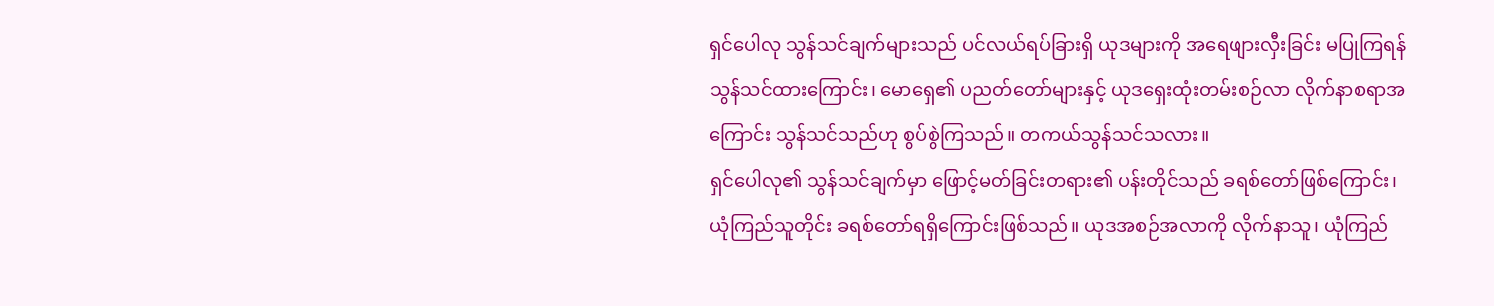ရှင်ပေါလု သွန်သင်ချက်များသည် ပင်လယ်ရပ်ခြားရှိ ယုဒများကို အရေဖျားလှီးခြင်း မပြုကြရန် သွန်သင်ထားကြောင်း၊ မောရှေ၏ ပညတ်တော်များနှင့် ယုဒရှေးထုံးတမ်းစဉ်လာ လိုက်နာစရာအကြောင်း သွန်သင်သည်ဟု စွပ်စွဲကြသည်။ တကယ်သွန်သင်သလား။
ရှင်ပေါလု၏ သွန်သင်ချက်မှာ ဖြောင့်မတ်ခြင်းတရား၏ ပန်းတိုင်သည် ခရစ်တော်ဖြစ်ကြောင်း၊ ယုံကြည်သူတိုင်း ခရစ်တော်ရရှိကြောင်းဖြစ်သည်။ ယုဒအစဉ်အလာကို လိုက်နာသူ၊ ယုံကြည်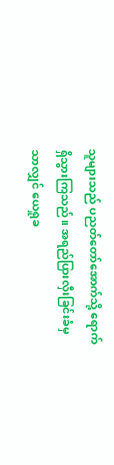သူများသည် ပညတ်တော်အောက်သို့ ရောက်ရှိသွားကြသည်။ အရည်ပြားလှီးခြင်းခံမှသာလျှင် ယေရှုခ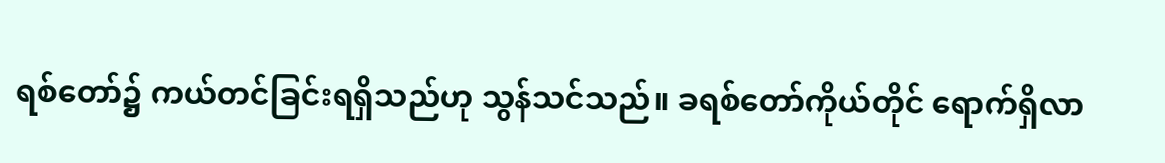ရစ်တော်၌ ကယ်တင်ခြင်းရရှိသည်ဟု သွန်သင်သည်။ ခရစ်တော်ကိုယ်တိုင် ရောက်ရှိလာ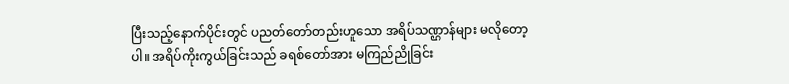ပြီးသည့်နောက်ပိုင်းတွင် ပညတ်တော်တည်းဟူသော အရိပ်သဏ္ဌာန်များ မလိုတော့ပါ။ အရိပ်ကိုးကွယ်ခြင်းသည် ခရစ်တော်အား မကြည်ညိုခြင်း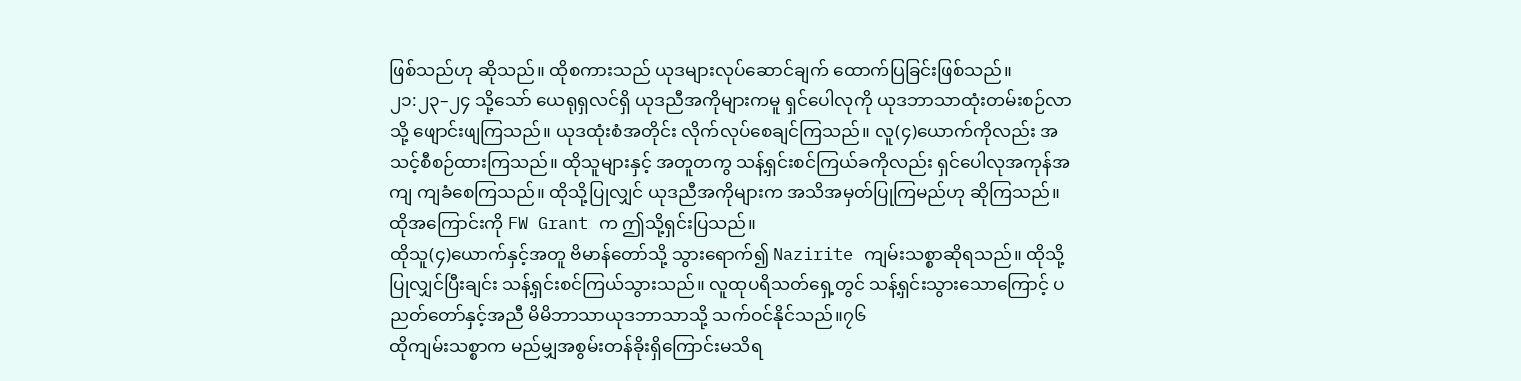ဖြစ်သည်ဟု ဆိုသည်။ ထိုစကားသည် ယုဒများလုပ်ဆောင်ချက် ထောက်ပြခြင်းဖြစ်သည်။
၂၁:၂၃–၂၄ သို့သော် ယေရုရှလင်ရှိ ယုဒညီအကိုများကမူ ရှင်ပေါလုကို ယုဒဘာသာထုံးတမ်းစဉ်လာသို့ ဖျောင်းဖျကြသည်။ ယုဒထုံးစံအတိုင်း လိုက်လုပ်စေချင်ကြသည်။ လူ(၄)ယောက်ကိုလည်း အသင့်စီစဉ်ထားကြသည်။ ထိုသူများနှင့် အတူတကွ သန့်ရှင်းစင်ကြယ်ခကိုလည်း ရှင်ပေါလုအကုန်အကျ ကျခံစေကြသည်။ ထိုသို့ပြုလျှင် ယုဒညီအကိုများက အသိအမှတ်ပြုကြမည်ဟု ဆိုကြသည်။ ထိုအကြောင်းကို FW Grant က ဤသို့ရှင်းပြသည်။
ထိုသူ(၄)ယောက်နှင့်အတူ ဗိမာန်တော်သို့ သွားရောက်၍ Nazirite ကျမ်းသစ္စာဆိုရသည်။ ထိုသို့ပြုလျှင်ပြီးချင်း သန့်ရှင်းစင်ကြယ်သွားသည်။ လူထုပရိသတ်ရှေ့တွင် သန့်ရှင်းသွားသောကြောင့် ပညတ်တော်နှင့်အညီ မိမိဘာသာယုဒဘာသာသို့ သက်ဝင်နိုင်သည်။၇၆
ထိုကျမ်းသစ္စာက မည်မျှအစွမ်းတန်ခိုးရှိကြောင်းမသိရ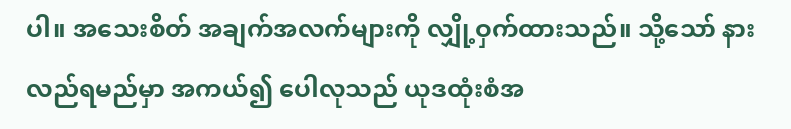ပါ။ အသေးစိတ် အချက်အလက်များကို လျှို့ဝှက်ထားသည်။ သို့သော် နားလည်ရမည်မှာ အကယ်၍ ပေါလုသည် ယုဒထုံးစံအ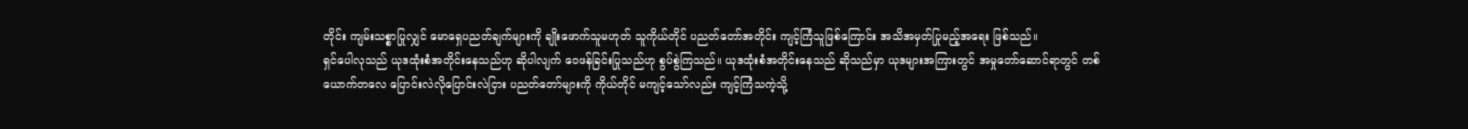တိုင်း ကျမ်းသစ္စာပြုလျှင် မောရှေပညတ်ချက်များကို ချိုးဖောက်သူမဟုတ် သူကိုယ်တိုင် ပညတ်တော်အတိုင်း ကျင့်ကြံသူဖြစ်ကြောင်း အသိအမှတ်ပြုမည့်အရေး ဖြစ်သည်။
ရှင်ပေါလုသည် ယုဒထုံးစံအတိုင်းနေသည်ဟု ဆိုပါလျက် ဝေဖန်ခြင်းပြုသည်ဟု စွပ်စွဲကြသည်။ ယုဒထုံးစံအတိုင်းနေသည် ဆိုသည်မှာ ယုဒများအကြားတွင် အမှုတော်ဆောင်ရာတွင် တစ်ယောက်တလေ ပြောင်းလဲလိုပြောင်းလဲငြား ပညတ်တော်များကို ကိုယ်တိုင် မကျင့်သော်လည်း ကျင့်ကြံသကဲ့သို့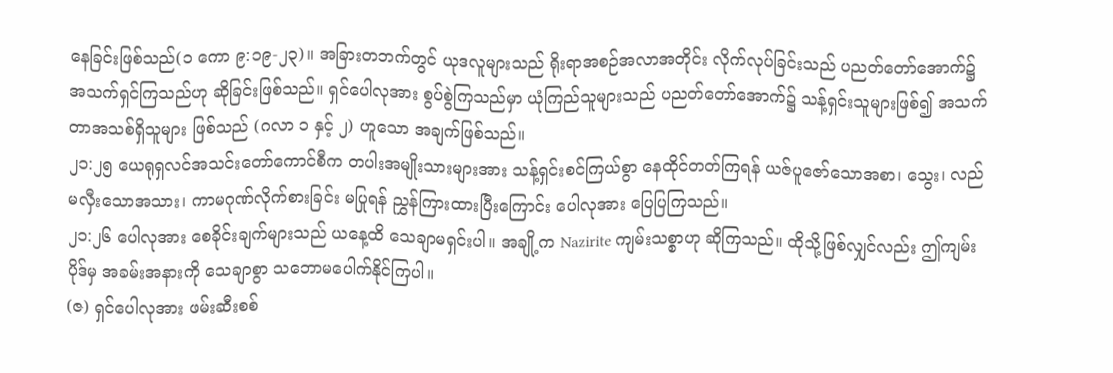နေခြင်းဖြစ်သည်(၁ ကော ၉:၁၉-၂၃)။ အခြားတဘက်တွင် ယုဒလူများသည် ရိုးရာအစဉ်အလာအတိုင်း လိုက်လုပ်ခြင်းသည် ပညတ်တော်အောက်၌ အသက်ရှင်ကြသည်ဟု ဆိုခြင်းဖြစ်သည်။ ရှင်ပေါလုအား စွပ်စွဲကြသည်မှာ ယုံကြည်သူများသည် ပညတ်တော်အောက်၌ သန့်ရှင်းသူများဖြစ်၍ အသက်တာအသစ်ရှိသူများ ဖြစ်သည် (ဂလာ ၁ နှင့် ၂) ဟူသော အချက်ဖြစ်သည်။
၂၁:၂၅ ယေရုရှလင်အသင်းတော်ကောင်စီက တပါးအမျိုးသားများအား သန့်ရှင်းစင်ကြယ်စွာ နေထိုင်တတ်ကြရန် ယဇ်ပူဇော်သောအစာ၊ သွေး၊ လည်မလှီးသောအသား၊ ကာမဂုဏ်လိုက်စားခြင်း မပြုရန် ညွှန်ကြားထားပြီးကြောင်း ပေါလုအား ပြေပြကြသည်။
၂၁:၂၆ ပေါလုအား စေခိုင်းချက်များသည် ယနေ့ထိ သေချာမရှင်းပါ။ အချို့က Nazirite ကျမ်းသစ္စာဟု ဆိုကြသည်။ ထိုသို့ဖြစ်လျှင်လည်း ဤကျမ်းပိုဒ်မှ အခမ်းအနားကို သေချာစွာ သဘောမပေါက်နိုင်ကြပါ။
(ဇ) ရှင်ပေါလုအား ဖမ်းဆီးစစ်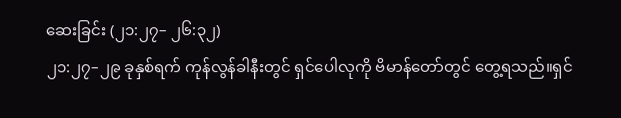ဆေးခြင်း (၂၁:၂၇– ၂၆:၃၂)
၂၁:၂၇–၂၉ ခုနှစ်ရက် ကုန်လွန်ခါနီးတွင် ရှင်ပေါလုကို ဗိမာန်တော်တွင် တွေ့ရသည်။ရှင်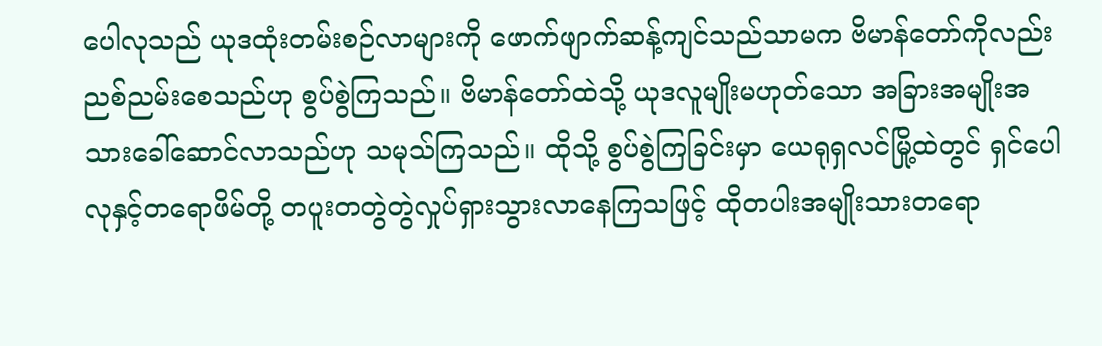ပေါလုသည် ယုဒထုံးတမ်းစဉ်လာများကို ဖောက်ဖျာက်ဆန့်ကျင်သည်သာမက ဗိမာန်တော်ကိုလည်း ညစ်ညမ်းစေသည်ဟု စွပ်စွဲကြသည်။ ဗိမာန်တော်ထဲသို့ ယုဒလူမျိုးမဟုတ်သော အခြားအမျိုးအသားခေါ်ဆောင်လာသည်ဟု သမုသ်ကြသည်။ ထိုသို့ စွပ်စွဲကြခြင်းမှာ ယေရုရှလင်မြို့ထဲတွင် ရှင်ပေါလုနှင့်တရောဖိမ်တို့ တပူးတတွဲတွဲလှုပ်ရှားသွားလာနေကြသဖြင့် ထိုတပါးအမျိုးသားတရော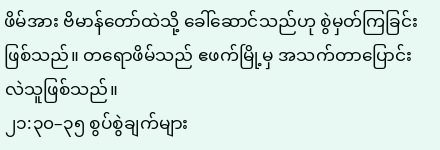ဖိမ်အား ဗိမာန်တော်ထဲသို့ ခေါ်ဆောင်သည်ဟု စွဲမှတ်ကြခြင်းဖြစ်သည်။ တရောဖိမ်သည် ဧဖက်မြို့မှ အသက်တာပြောင်းလဲသူဖြစ်သည်။
၂၁:၃၀–၃၅ စွပ်စွဲချက်များ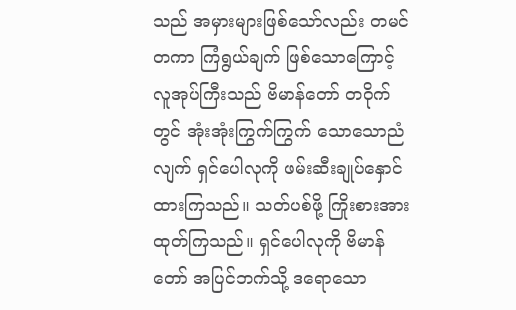သည် အမှားများဖြစ်သော်လည်း တမင်တကာ ကြံရွယ်ချက် ဖြစ်သောကြောင့် လူအုပ်ကြီးသည် ဗိမာန်တော် တဝိုက်တွင် အုံးအုံးကြွက်ကြွက် သောသောညံလျက် ရှင်ပေါလုကို ဖမ်းဆီးချုပ်နှောင်ထားကြသည်။ သတ်ပစ်ဖို့ ကြိုးစားအားထုတ်ကြသည်။ ရှင်ပေါလုကို ဗိမာန်တော် အပြင်ဘက်သို့ ဒရောသော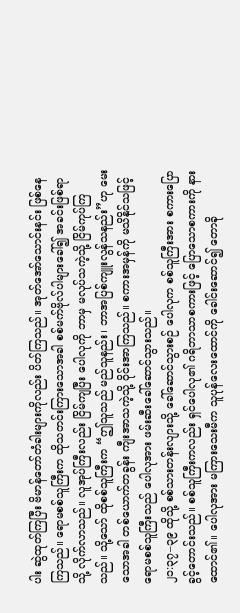ပါး ဆွဲထုတ်ကြပြီး ဗိမာန်တော်တံခါးများကိုလည်း ပိတ်ကြသည်။ အုတ်အော်သောင်းနင်း ဖြစ်နေကြသည်။ ရောမစစ်သူကြီးက ထိုသတင်းကြားသောအခါ စစ်မက်ဗိုလ်ပါများခေါ်၍ အခင်းဖြစ်ရာသို့ လိုက်လာသည်။ လူအုပ်ကြီးလည်း ငြိမ်ကျပြီး ပေါလုကို ဘာမှ မလုပ်သကဲ့သို့ ငြိမ်ကုပ်ကြသည်။ သို့သော် ထိုစစ်သူကြီးက “ဤသူသည် မည်သူနည်း၊ ဘာအပြစ်ကျူးလွန်သနည်း”ဟု မေးသောအခါ တစ်ယောက်တခွန်း ကျီးအာသကဲ့သို့ ဝိုင်းအာကြသည်။ စကားအမှန်ကို မသိနိုင်သဖြင့် ရောမစစ်သူကြီးသည် ပေါလုအား ဖမ်းဆီးခေါ်ဆောင်သွားသည်။
၂၁:၃၇–၃၉ ထိုသို့ စစ်သားတန်းလျားသို့ ခေါ်ဆောင်သွားစဉ် ပေါလုက စစ်သူကြီးအား စကားပြောခွင့်တောင်းသည်။ စစ်သူကြီးကလည်း ရှင်ပေါလု၏ ဂရိဘာသာစကားဖြင့် ပြောသောစကားကို နားထောင်၏။ ပေါလုအား မကြားသေးမီက သူပုန်လေးထောင်ကို ခေါင်းဆောင်၍ တောခို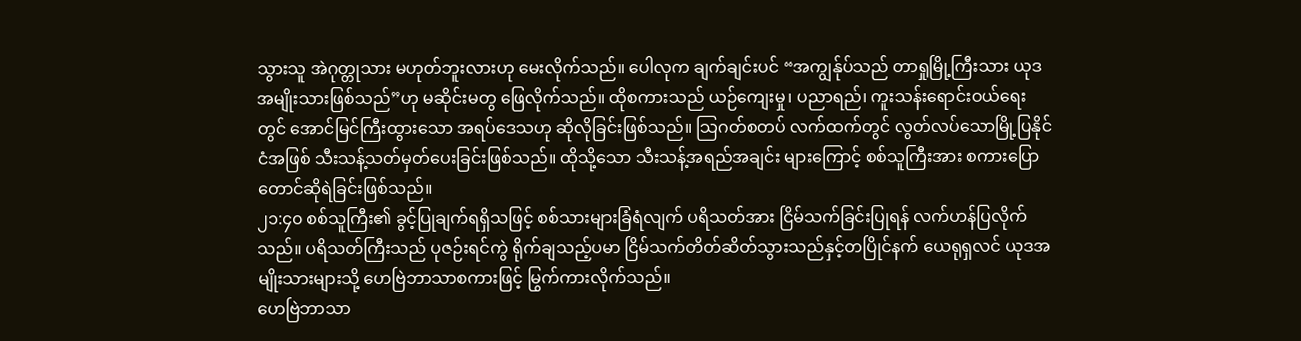သွားသူ အဲဂုတ္တုသား မဟုတ်ဘူးလားဟု မေးလိုက်သည်။ ပေါလုက ချက်ချင်းပင် “အကျွန်ုပ်သည် တာရှုမြို့ကြီးသား ယုဒအမျိုးသားဖြစ်သည်”ဟု မဆိုင်းမတွ ဖြေလိုက်သည်။ ထိုစကားသည် ယဉ်ကျေးမှု၊ ပညာရည်၊ ကူးသန်းရောင်းဝယ်ရေးတွင် အောင်မြင်ကြီးထွားသော အရပ်ဒေသဟု ဆိုလိုခြင်းဖြစ်သည်။ သြဂတ်စတပ် လက်ထက်တွင် လွတ်လပ်သောမြို့ပြနိုင်ငံအဖြစ် သီးသန့်သတ်မှတ်ပေးခြင်းဖြစ်သည်။ ထိုသို့သော သီးသန့်အရည်အချင်း များကြောင့် စစ်သူကြီးအား စကားပြောတောင်ဆိုရဲခြင်းဖြစ်သည်။
၂၁:၄၀ စစ်သူကြီး၏ ခွင့်ပြုချက်ရရှိသဖြင့် စစ်သားများခြံရံလျက် ပရိသတ်အား ငြိမ်သက်ခြင်းပြုရန် လက်ဟန်ပြလိုက်သည်။ ပရိသတ်ကြီးသည် ပုဇဉ်းရင်ကွဲ ရိုက်ချသည့်ပမာ ငြိမ်သက်တိတ်ဆိတ်သွားသည်နှင့်တပြိုင်နက် ယေရုရှလင် ယုဒအမျိုးသားများသို့ ဟေဗြဲဘာသာစကားဖြင့် မြွက်ကားလိုက်သည်။
ဟေဗြဲဘာသာ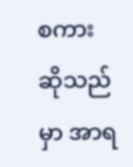စကားဆိုသည်မှာ အာရ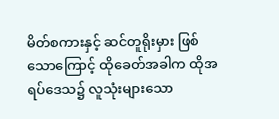မိတ်စကားနှင့် ဆင်တူရိုးမှား ဖြစ်သောကြောင့် ထိုခေတ်အခါက ထိုအရပ်ဒေသ၌ လူသုံးများသော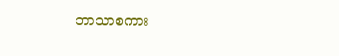ဘာသာစကား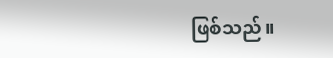ဖြစ်သည်။